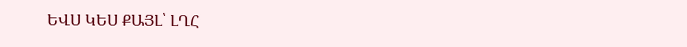ԵՎՍ ԿԵՍ ՔԱՅԼ՝ ԼՂՀ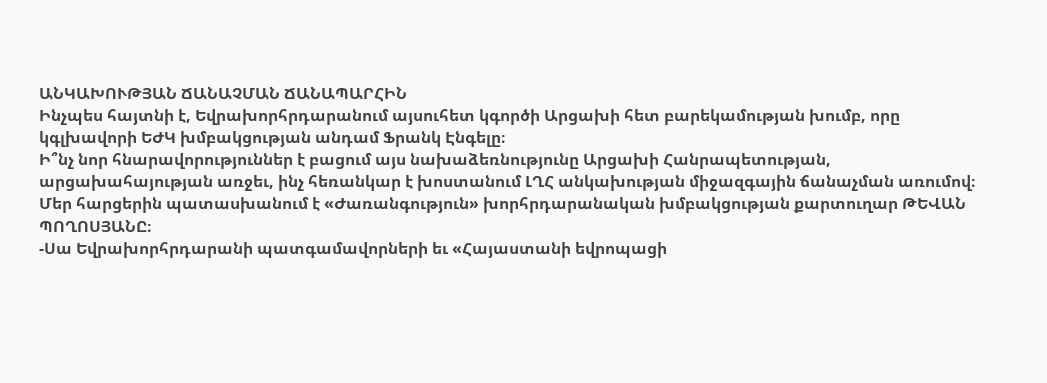ԱՆԿԱԽՈՒԹՅԱՆ ՃԱՆԱՉՄԱՆ ՃԱՆԱՊԱՐՀԻՆ
Ինչպես հայտնի է, Եվրախորհրդարանում այսուհետ կգործի Արցախի հետ բարեկամության խումբ, որը կգլխավորի ԵԺԿ խմբակցության անդամ Ֆրանկ Էնգելը։
Ի՞նչ նոր հնարավորություններ է բացում այս նախաձեռնությունը Արցախի Հանրապետության, արցախահայության առջեւ, ինչ հեռանկար է խոստանում ԼՂՀ անկախության միջազգային ճանաչման առումով։ Մեր հարցերին պատասխանում է «Ժառանգություն» խորհրդարանական խմբակցության քարտուղար ԹԵՎԱՆ ՊՈՂՈՍՅԱՆԸ։
-Սա Եվրախորհրդարանի պատգամավորների եւ «Հայաստանի եվրոպացի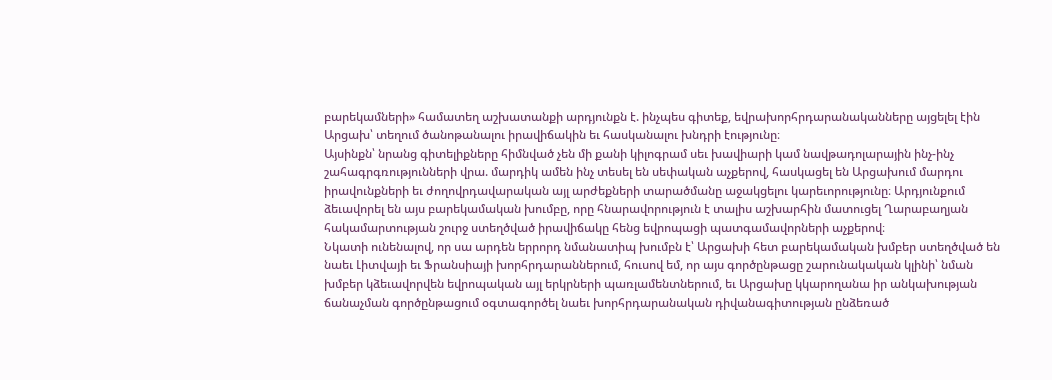բարեկամների» համատեղ աշխատանքի արդյունքն է. ինչպես գիտեք, եվրախորհրդարանականները այցելել էին Արցախ՝ տեղում ծանոթանալու իրավիճակին եւ հասկանալու խնդրի էությունը։
Այսինքն՝ նրանց գիտելիքները հիմնված չեն մի քանի կիլոգրամ սեւ խավիարի կամ նավթադոլարային ինչ-ինչ շահագրգռությունների վրա. մարդիկ ամեն ինչ տեսել են սեփական աչքերով, հասկացել են Արցախում մարդու իրավունքների եւ ժողովրդավարական այլ արժեքների տարածմանը աջակցելու կարեւորությունը։ Արդյունքում ձեւավորել են այս բարեկամական խումբը, որը հնարավորություն է տալիս աշխարհին մատուցել Ղարաբաղյան հակամարտության շուրջ ստեղծված իրավիճակը հենց եվրոպացի պատգամավորների աչքերով։
Նկատի ունենալով, որ սա արդեն երրորդ նմանատիպ խումբն է՝ Արցախի հետ բարեկամական խմբեր ստեղծված են նաեւ Լիտվայի եւ Ֆրանսիայի խորհրդարաններում, հուսով եմ, որ այս գործընթացը շարունակական կլինի՝ նման խմբեր կձեւավորվեն եվրոպական այլ երկրների պառլամենտներում, եւ Արցախը կկարողանա իր անկախության ճանաչման գործընթացում օգտագործել նաեւ խորհրդարանական դիվանագիտության ընձեռած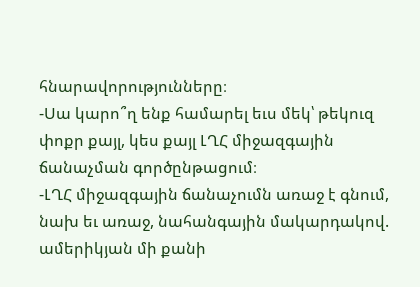հնարավորությունները։
-Սա կարո՞ղ ենք համարել եւս մեկ՝ թեկուզ փոքր քայլ, կես քայլ ԼՂՀ միջազգային ճանաչման գործընթացում։
-ԼՂՀ միջազգային ճանաչումն առաջ է գնում, նախ եւ առաջ, նահանգային մակարդակով. ամերիկյան մի քանի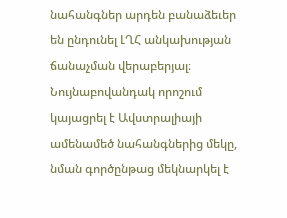նահանգներ արդեն բանաձեւեր են ընդունել ԼՂՀ անկախության ճանաչման վերաբերյալ։ Նույնաբովանդակ որոշում կայացրել է Ավստրալիայի ամենամեծ նահանգներից մեկը, նման գործընթաց մեկնարկել է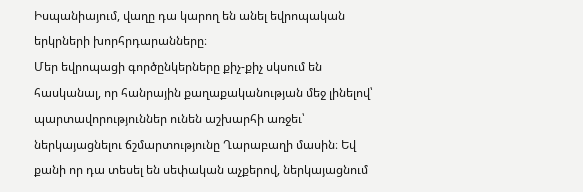Իսպանիայում, վաղը դա կարող են անել եվրոպական երկրների խորհրդարանները։
Մեր եվրոպացի գործընկերները քիչ-քիչ սկսում են հասկանալ, որ հանրային քաղաքականության մեջ լինելով՝ պարտավորություններ ունեն աշխարհի առջեւ՝ ներկայացնելու ճշմարտությունը Ղարաբաղի մասին։ Եվ քանի որ դա տեսել են սեփական աչքերով, ներկայացնում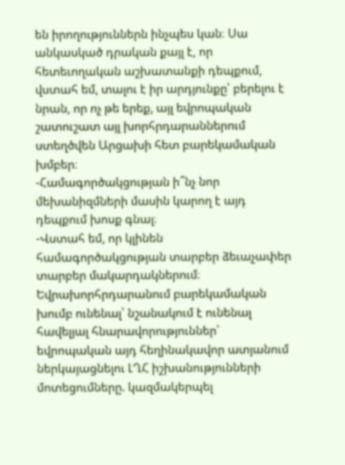են իրողություններն ինչպես կան։ Սա անկասկած դրական քայլ է, որ հետեւողական աշխատանքի դեպքում, վստահ եմ, տալու է իր արդյունքը՝ բերելու է նրան, որ ոչ թե երեք, այլ եվրոպական շատուշատ այլ խորհրդարաններում ստեղծվեն Արցախի հետ բարեկամական խմբեր։
-Համագործակցության ի՞նչ նոր մեխանիզմների մասին կարող է այդ դեպքում խոսք գնալ։
-Վստահ եմ, որ կլինեն համագործակցության տարբեր ձեւաչափեր տարբեր մակարդակներում։ Եվրախորհրդարանում բարեկամական խումբ ունենալ՝ նշանակում է ունենալ հավելյալ հնարավորություններ՝ եվրոպական այդ հեղինակավոր ատյանում ներկայացնելու ԼՂՀ իշխանությունների մոտեցումները. կազմակերպել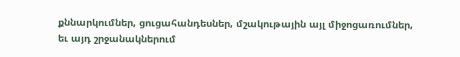քննարկումներ, ցուցահանդեսներ, մշակութային այլ միջոցառումներ, եւ այդ շրջանակներում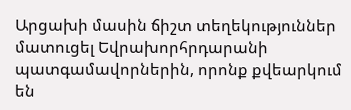Արցախի մասին ճիշտ տեղեկություններ մատուցել Եվրախորհրդարանի պատգամավորներին, որոնք քվեարկում են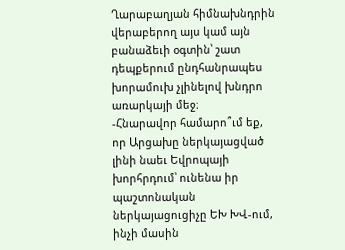Ղարաբաղյան հիմնախնդրին վերաբերող այս կամ այն բանաձեւի օգտին՝ շատ դեպքերում ընդհանրապես խորամուխ չլինելով խնդրո առարկայի մեջ։
-Հնարավոր համարո՞ւմ եք, որ Արցախը ներկայացված լինի նաեւ Եվրոպայի խորհրդում՝ ունենա իր պաշտոնական ներկայացուցիչը ԵԽ ԽՎ-ում, ինչի մասին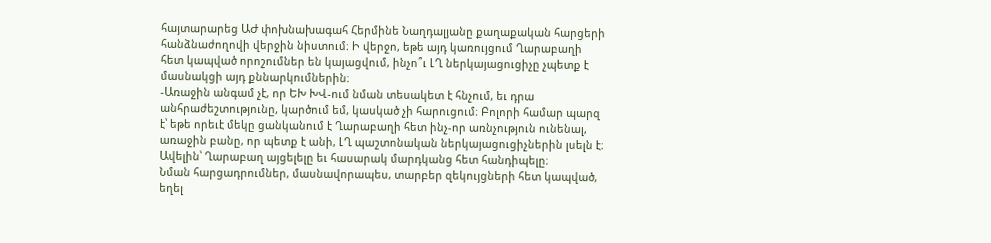հայտարարեց ԱԺ փոխնախագահ Հերմինե Նաղդալյանը քաղաքական հարցերի հանձնաժողովի վերջին նիստում։ Ի վերջո, եթե այդ կառույցում Ղարաբաղի հետ կապված որոշումներ են կայացվում, ինչո՞ւ ԼՂ ներկայացուցիչը չպետք է մասնակցի այդ քննարկումներին։
-Առաջին անգամ չէ, որ ԵԽ ԽՎ-ում նման տեսակետ է հնչում, եւ դրա անհրաժեշտությունը, կարծում եմ, կասկած չի հարուցում։ Բոլորի համար պարզ է՝ եթե որեւէ մեկը ցանկանում է Ղարաբաղի հետ ինչ-որ առնչություն ունենալ, առաջին բանը, որ պետք է անի, ԼՂ պաշտոնական ներկայացուցիչներին լսելն է։ Ավելին՝ Ղարաբաղ այցելելը եւ հասարակ մարդկանց հետ հանդիպելը։
Նման հարցադրումներ, մասնավորապես, տարբեր զեկույցների հետ կապված, եղել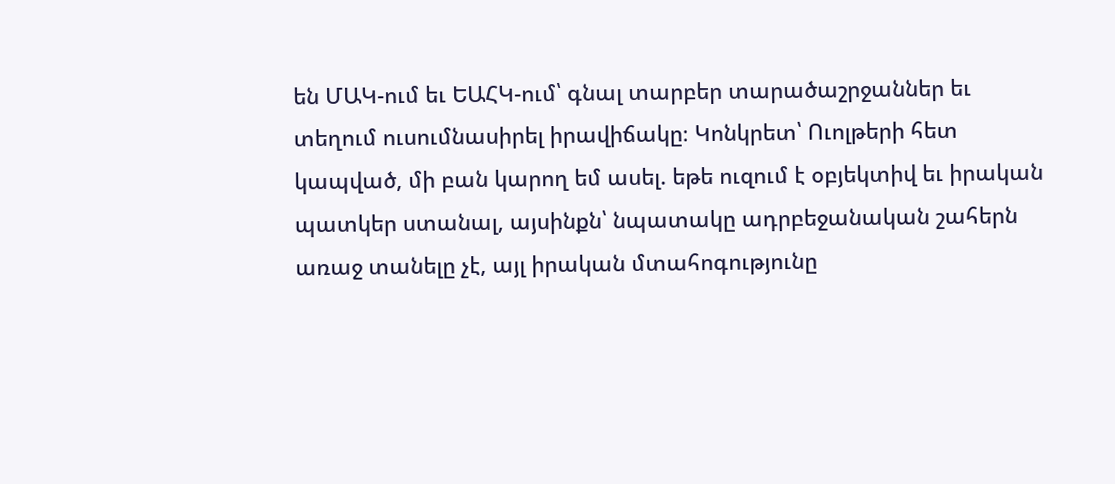են ՄԱԿ-ում եւ ԵԱՀԿ-ում՝ գնալ տարբեր տարածաշրջաններ եւ տեղում ուսումնասիրել իրավիճակը։ Կոնկրետ՝ Ուոլթերի հետ կապված, մի բան կարող եմ ասել. եթե ուզում է օբյեկտիվ եւ իրական պատկեր ստանալ, այսինքն՝ նպատակը ադրբեջանական շահերն առաջ տանելը չէ, այլ իրական մտահոգությունը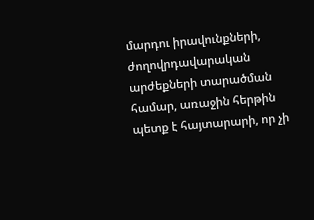մարդու իրավունքների, ժողովրդավարական արժեքների տարածման համար, առաջին հերթին պետք է հայտարարի, որ չի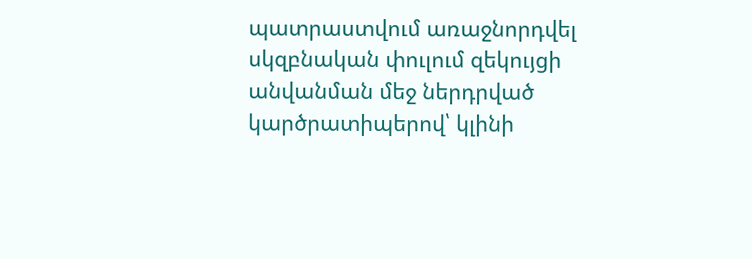պատրաստվում առաջնորդվել սկզբնական փուլում զեկույցի անվանման մեջ ներդրված կարծրատիպերով՝ կլինի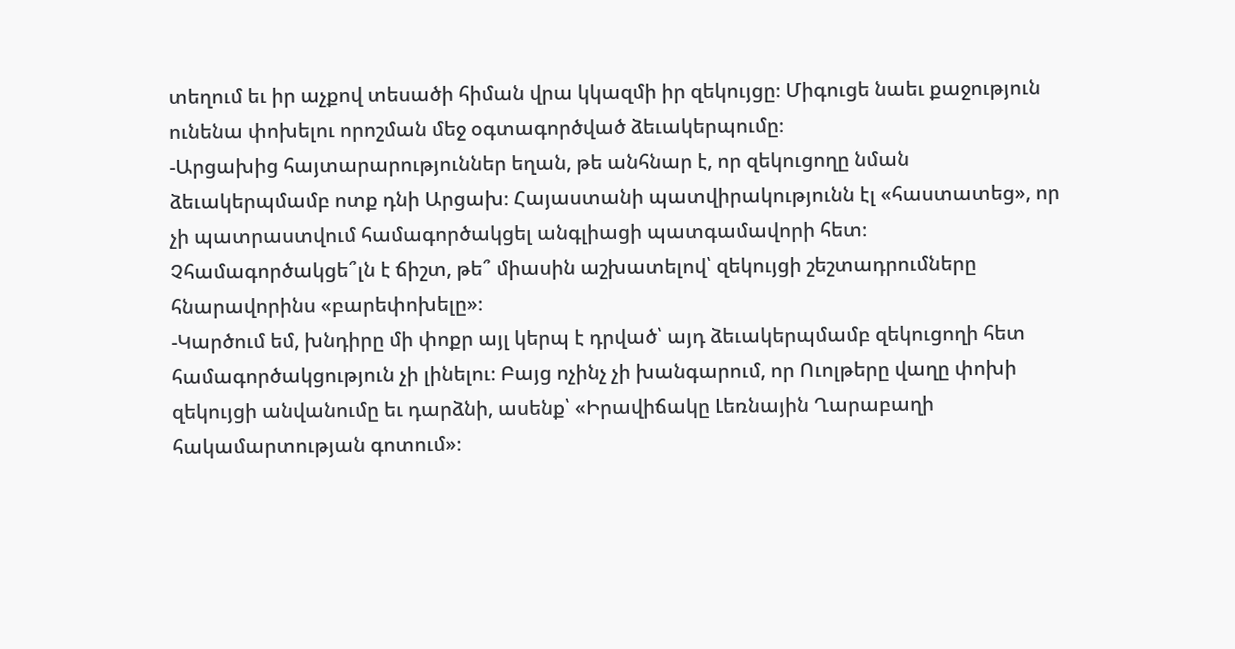տեղում եւ իր աչքով տեսածի հիման վրա կկազմի իր զեկույցը։ Միգուցե նաեւ քաջություն ունենա փոխելու որոշման մեջ օգտագործված ձեւակերպումը։
-Արցախից հայտարարություններ եղան, թե անհնար է, որ զեկուցողը նման ձեւակերպմամբ ոտք դնի Արցախ։ Հայաստանի պատվիրակությունն էլ «հաստատեց», որ չի պատրաստվում համագործակցել անգլիացի պատգամավորի հետ։ Չհամագործակցե՞լն է ճիշտ, թե՞ միասին աշխատելով՝ զեկույցի շեշտադրումները հնարավորինս «բարեփոխելը»։
-Կարծում եմ, խնդիրը մի փոքր այլ կերպ է դրված՝ այդ ձեւակերպմամբ զեկուցողի հետ համագործակցություն չի լինելու։ Բայց ոչինչ չի խանգարում, որ Ուոլթերը վաղը փոխի զեկույցի անվանումը եւ դարձնի, ասենք՝ «Իրավիճակը Լեռնային Ղարաբաղի հակամարտության գոտում»։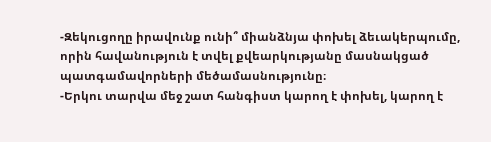-Զեկուցողը իրավունք ունի՞ միանձնյա փոխել ձեւակերպումը, որին հավանություն է տվել քվեարկությանը մասնակցած պատգամավորների մեծամասնությունը։
-Երկու տարվա մեջ շատ հանգիստ կարող է փոխել, կարող է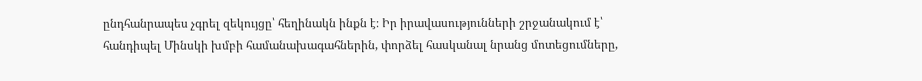ընդհանրապես չգրել զեկույցը՝ հեղինակն ինքն է։ Իր իրավասությունների շրջանակում է՝ հանդիպել Մինսկի խմբի համանախագահներին, փորձել հասկանալ նրանց մոտեցումները,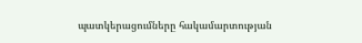պատկերացումները հակամարտության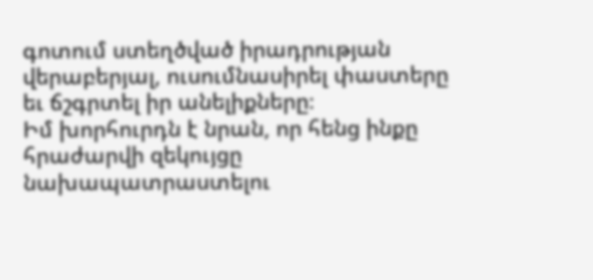գոտում ստեղծված իրադրության վերաբերյալ, ուսումնասիրել փաստերը եւ ճշգրտել իր անելիքները։
Իմ խորհուրդն է նրան, որ հենց ինքը հրաժարվի զեկույցը նախապատրաստելու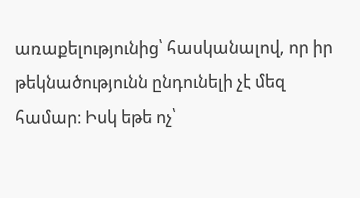առաքելությունից՝ հասկանալով, որ իր թեկնածությունն ընդունելի չէ մեզ համար։ Իսկ եթե ոչ՝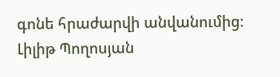գոնե հրաժարվի անվանումից։
Լիլիթ Պողոսյան